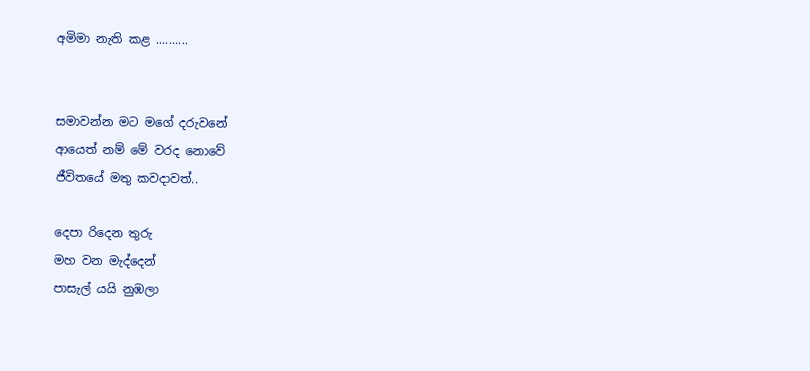අමිමා නැති කළ ..........


සමාවන්න මට මගේ දරුවනේ
ආයෙත් නම් මේ වරද නොවේ
ජීවිතයේ මතු කවදාවත්..

දෙපා රිදෙන තුරු
මහ වන මැද්දෙන්
පාසැල් යයි නුඹලා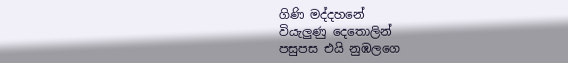ගිණි මද්දහනේ
වියැලුණු දෙතොලින්
පසුපස එයි නුඹලගෙ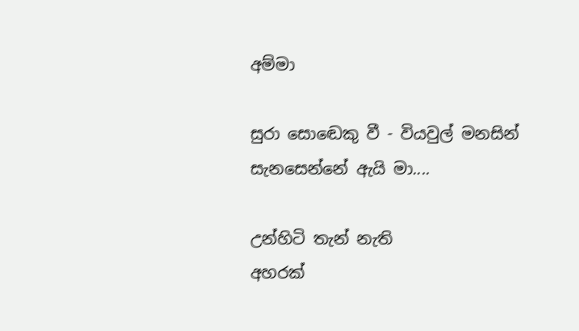අම්මා

සුරා සොඬෙකු වී - වියවුල් මනසින්
සැනසෙන්නේ ඇයි මා....

උන්හිටි තැන් නැති
අහරක්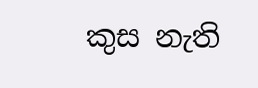කුස නැති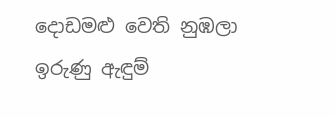දොඩමළු වෙති නුඹලා
ඉරුණු ඇඳුම්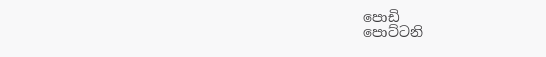පොඩි
පොට්ටනි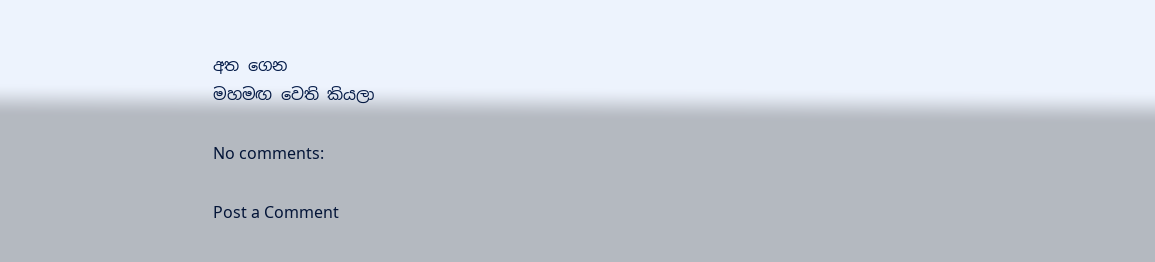අත ගෙන
මහමඟ වෙති කියලා

No comments:

Post a Comment